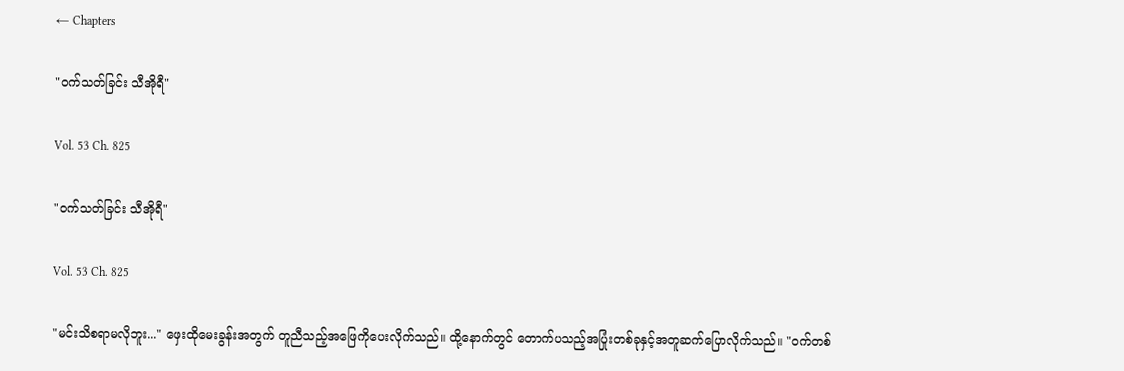← Chapters

"၀က်သတ်ခြင်း သီအိုရီ"

Vol. 53 Ch. 825

"၀က်သတ်ခြင်း သီအိုရီ"

Vol. 53 Ch. 825

"မင်းသိစရာမလိုဘူး..." ဖှေးထိုမေးခွန်းအတွက် တူညီသည့်အဖြေကိုပေးလိုက်သည်။ ထို့နောက်တွင် တောက်ပသည့်အပြုံးတစ်ခုနှင့်အတူဆက်ပြောလိုက်သည်။ "၀က်တစ်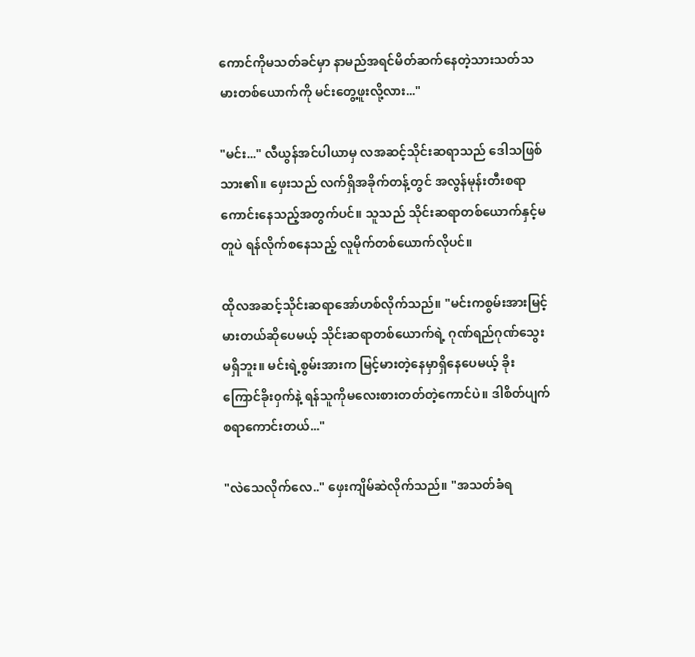ကောင်ကိုမသတ်ခင်မှာ နာမည်အရင်မိတ်ဆက်နေတဲ့သားသတ်သမားတစ်ယောက်ကို မင်းတွေ့ဖူးလို့လား..."

"မင်း..." လီယွန်အင်ပါယာမှ လအဆင့်သိုင်းဆရာသည် ဒေါသဖြစ်သား၏။ ဖှေးသည် လက်ရှိအခိုက်တန့်တွင် အလွန်မုန်းတီးစရာကောင်းနေသည့်အတွက်ပင်။ သူသည် သိုင်းဆရာတစ်ယောက်နှင့်မတူပဲ ရန်လိုက်စနေသည့် လူမိုက်တစ်ယောက်လိုပင်။

ထိုလအဆင့်သိုင်းဆရာအော်ဟစ်လိုက်သည်။ "မင်းကစွမ်းအားမြင့်မားတယ်ဆိုပေမယ့် သိုင်းဆရာတစ်ယောက်ရဲ့ ဂုဏ်ရည်ဂုဏ်သွေးမရှိဘူး။ မင်းရဲ့စွမ်းအားက မြင့်မားတဲ့နေမှာရှိနေပေမယ့် ခိုးကြောင်ခိုး၀ှက်နဲ့ ရန်သူကိုမလေးစားတတ်တဲ့ကောင်ပဲ။ ဒါစိတ်ပျက်စရာကောင်းတယ်..."

"လဲသေလိုက်လေ.." ဖှေးကျိမ်ဆဲလိုက်သည်။ "အသတ်ခံရ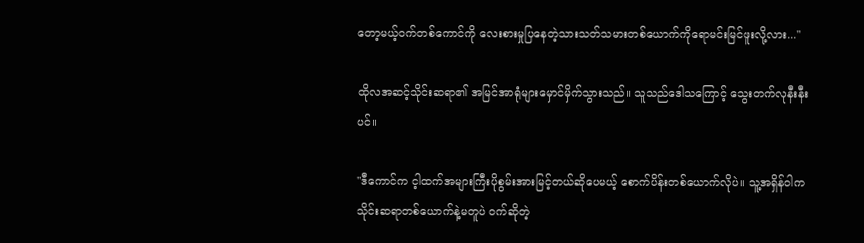တော့မယ့်၀က်တစ်ကောင်ကို လေးစားမှုပြနေတဲ့သားသတ်သမားတစ်ယောက်ကိုရောမင်းမြင်ဖူးလို့လား..."

ထိုလအဆင့်သိုင်းဆရာ၏ အမြင်အာရုံများမှောင်မှိက်သွားသည်။ သူသည်ဒေါသကြောင့် သွေးတက်လုနီးနီးပင်။

"ဒီကောင်က င့ါထက်အများကြီးပိုစွမ်းအားမြင့်တယ်ဆိုပေမယ့် စောက်ပိန်းတစ်ယောက်လိုပဲ။ သူ့အရှိန်၀ါက သိုင်းဆရာတစ်ယောက်နဲ့မတူပဲ ၀က်ဆိုတဲ့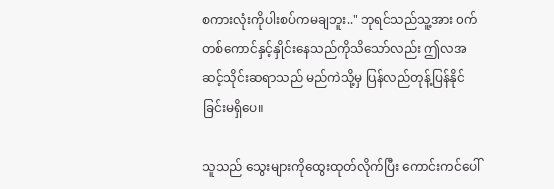စကားလုံးကိုပါးစပ်ကမချဘူး.." ဘုရင်သည်သူ့အား ၀က်တစ်ကောင်နှင့်နှိုင်းနေသည်ကိုသိသော်လည်း ဤလအဆင့်သိုင်းဆရာသည် မည်ကဲသို့မှ ပြန်လည်တုန့်ပြန်နိုင်ခြင်းမရှိပေ။

သူသည် သွေးများကိုထွေးထုတ်လိုက်ပြီး ကောင်းကင်ပေါ်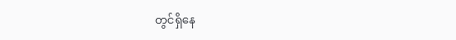တွင်ရှိနေ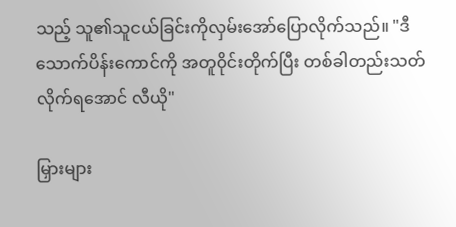သည့် သူ၏သူငယ်ခြင်းကိုလှမ်းအော်ပြောလိုက်သည်။ "ဒီသောက်ပိန်းကောင်ကို အတူ၀ိုင်းတိုက်ပြီး တစ်ခါတည်းသတ်လိုက်ရအောင် လီယို"

မြှားများ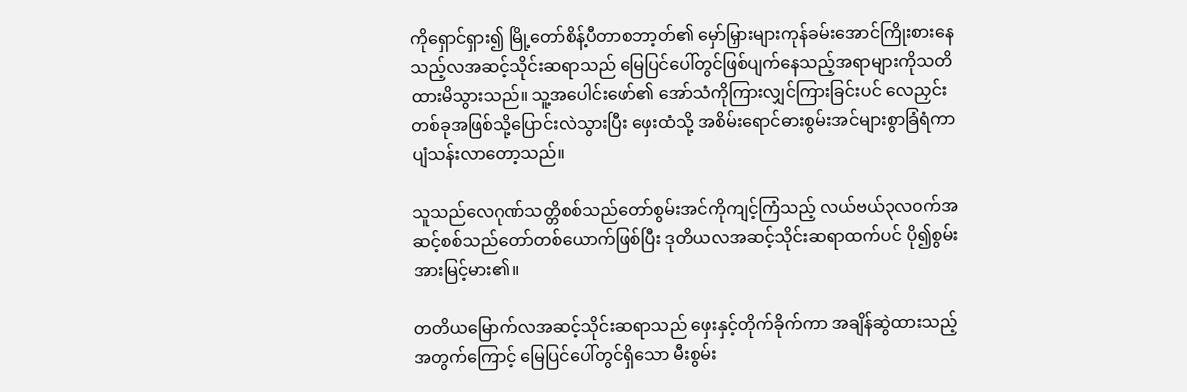ကိုရှောင်ရှား၍ မြို့တော်စိန့်ပီတာစဘာ့တ်၏ မှော်မြှားများကုန်ခမ်းအောင်ကြိုးစားနေသည့်လအဆင့်သိုင်းဆရာသည် မြေပြင်ပေါ်တွင်ဖြစ်ပျက်နေသည့်အရာများကိုသတိထားမိသွားသည်။ သူ့အပေါင်းဖော်၏ အော်သံကိုကြားလျှင်ကြားခြင်းပင် လေညှင်းတစ်ခုအဖြစ်သို့ပြောင်းလဲသွားပြီး ဖှေးထံသို့ အစိမ်းရောင်ဓားစွမ်းအင်များစွာခြံရံကာ ပျံသန်းလာတော့သည်။

သူသည်လေဂုဏ်သတ္တိစစ်သည်တော်စွမ်းအင်ကိုကျင့်ကြံသည့် လယ်ဗယ်၃လ၀က်အဆင့်စစ်သည်တော်တစ်ယောက်ဖြစ်ပြီး ဒုတိယလအဆင့်သိုင်းဆရာထက်ပင် ပို၍စွမ်းအားမြင့်မား၏။

တတိယမြောက်လအဆင့်သိုင်းဆရာသည် ဖှေးနှင့်တိုက်ခိုက်ကာ အချိန်ဆွဲထားသည့်အတွက်ကြောင့် မြေပြင်ပေါ်တွင်ရှိသော မီးစွမ်း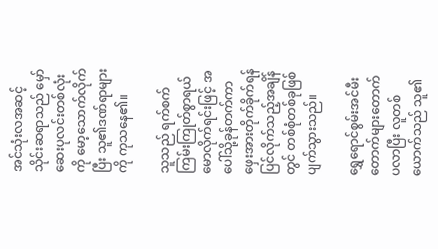အင်သုံးလအဆင့်သိုင်းဆရာသည် မှော်ဆေးပုလင်းတစ်လုံးကို မော့သောက်လိုက်ပြီး သူ၏ဒဏ်ရာများကို ကုသနေ၏။

သူသည် ရက်စက်ကြမ်းကြုတ်စွာရယ်မောလိုက်ရင်းဖြင့် အပေါ်သို့ခုန်တက်ကာ ဖှေးအားတိုက်ခိုက်ရန်ပြင်လိုက်သည့်အချိန်တွင် တစ်စုံတစ်ခုဖြစ်ပျက်သွားသည်။

ရွှေရောင်စွမ်းအင်မီးတောက်များတောက်ပလာပြီး လူတစ်ယောက်သည် သူ၏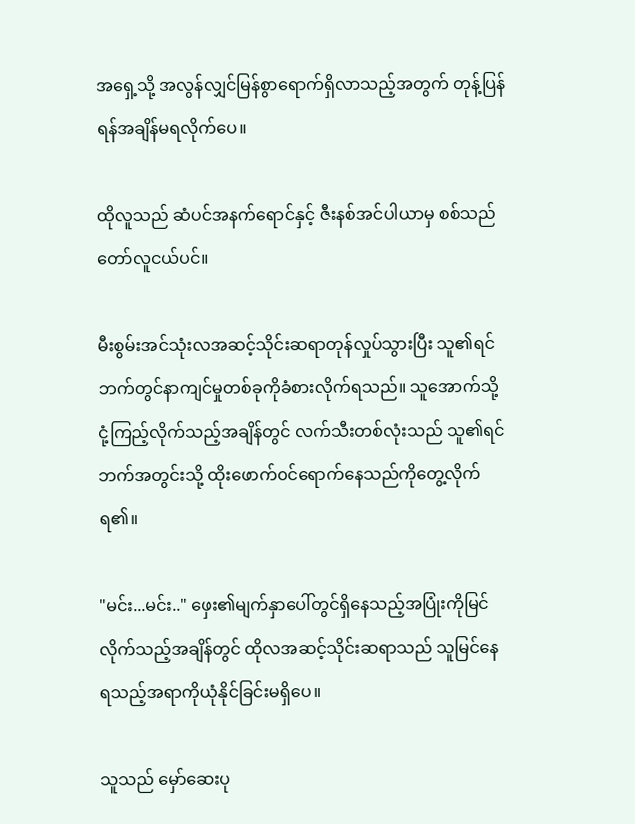အရှေ့သို့ အလွန်လျှင်မြန်စွာရောက်ရှိလာသည့်အတွက် တုန့်ပြန်ရန်အချိန်မရလိုက်ပေ။

ထိုလူသည် ဆံပင်အနက်ရောင်နှင့် ဇီးနစ်အင်ပါယာမှ စစ်သည်တော်လူငယ်ပင်။

မီးစွမ်းအင်သုံးလအဆင့်သိုင်းဆရာတုန်လှုပ်သွားပြီး သူ၏ရင်ဘက်တွင်နာကျင်မှုတစ်ခုကိုခံစားလိုက်ရသည်။ သူအောက်သို့ငုံ့ကြည့်လိုက်သည့်အချိန်တွင် လက်သီးတစ်လုံးသည် သူ၏ရင်ဘက်အတွင်းသို့ ထိုးဖောက်၀င်ရောက်နေသည်ကိုတွေ့လိုက်ရ၏။

"မင်း...မင်း.." ဖှေး၏မျက်နှာပေါ်တွင်ရှိနေသည့်အပြုံးကိုမြင်လိုက်သည့်အချိန်တွင် ထိုလအဆင့်သိုင်းဆရာသည် သူမြင်နေရသည့်အရာကိုယုံနိုင်ခြင်းမရှိပေ။

သူသည် မှော်ဆေးပု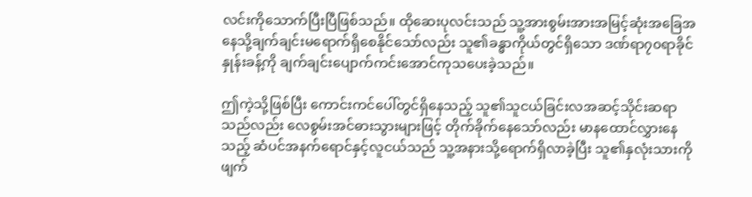လင်းကိုသောက်ပြီးပြီဖြစ်သည်။ ထိုဆေးပုလင်းသည် သူ့အားစွမ်းအားအမြင့်ဆုံးအခြေအနေသို့ချက်ချင်းမရောက်ရှိစေနိုင်သော်လည်း သူ၏ခန္ဓာကိုယ်တွင်ရှိသော ဒဏ်ရာ၇၀ရာခိုင်နှုန်းခန့်ကို ချက်ချင်းပျောက်ကင်းအောင်ကုသပေးခဲ့သည်။

ဤကဲ့သို့ဖြစ်ပြီး ကောင်းကင်ပေါ်တွင်ရှိနေသည့် သူ၏သူငယ်ခြင်းလအဆင့်သိုင်းဆရာသည်လည်း လေစွမ်းအင်ဓားသွားများဖြင့် တိုက်ခိုက်နေသော်လည်း မာနထောင်လွှားနေသည့် ဆံပင်အနက်ရောင်နှင့်လူငယ်သည် သူ့အနားသို့ရောက်ရှိလာခဲ့ပြီး သူ၏နှလုံးသားကိုဖျက်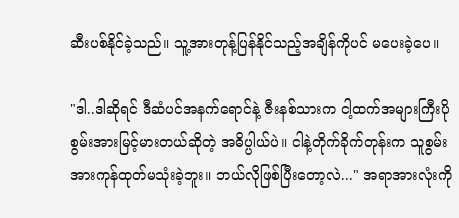ဆီးပစ်နိုင်ခဲ့သည်။ သူ့အားတုန့်ပြန်နိုင်သည့်အချိန်ကိုပင် မပေးခဲ့ပေ။

"ဒါ..ဒါဆိုရင် ဒီဆံပင်အနက်ရောင်နဲ့ ဇီးနစ်သားက ငါ့ထက်အများကြီးပိုစွမ်းအားမြင့်မားတယ်ဆိုတဲ့ အဓိပ္ပါယ်ပဲ။ ငါနဲ့တိုက်ခိုက်တုန်းက သူစွမ်းအားကုန်ထုတ်မသုံးခဲ့ဘူး။ ဘယ်လိုဖြစ်ပြီးတော့လဲ..." အရာအားလုံးကို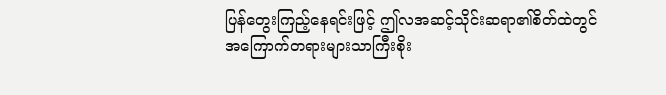ပြန်တွေးကြည့်နေရင်းဖြင့် ဤလအဆင့်သိုင်းဆရာ၏စိတ်ထဲတွင် အကြောက်တရားများသာကြီးစိုး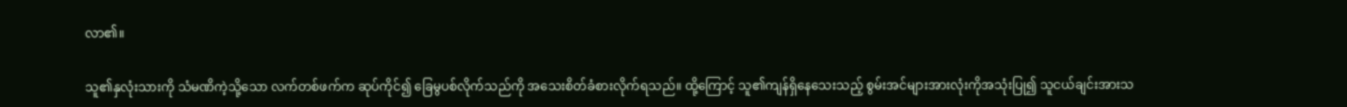လာ၏။

သူ၏နှလုံးသားကို သံမဏိကဲ့သို့သော လက်တစ်ဖက်က ဆုပ်ကိုင်၍ ခြေမွပစ်လိုက်သည်ကို အသေးစိတ်ခံစားလိုက်ရသည်။ ထို့ကြောင့် သူ၏ကျန်ရှိနေသေးသည့် စွမ်းအင်များအားလုံးကိုအသုံးပြု၍ သူငယ်ချင်းအားသ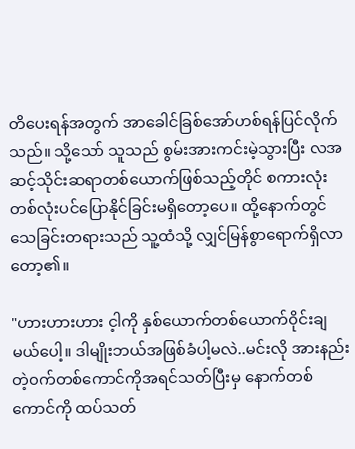တိပေးရန်အတွက် အာခေါင်ခြစ်အော်ဟစ်ရန်ပြင်လိုက်သည်။ သို့သော် သူသည် စွမ်းအားကင်းမဲ့သွားပြီး လအဆင့်သိုင်းဆရာတစ်ယောက်ဖြစ်သည့်တိုင် စကားလုံးတစ်လုံးပင်ပြောနိုင်ခြင်းမရှိတော့ပေ။ ထို့နောက်တွင် သေခြင်းတရားသည် သူ့ထံသို့ လျှင်မြန်စွာရောက်ရှိလာတော့၏။

"ဟားဟားဟား င့ါကို နှစ်ယောက်တစ်ယောက်၀ိုင်းချမယ်ပေါ့။ ဒါမျိုးဘယ်အဖြစ်ခံပါ့မလဲ..မင်းလို အားနည်းတဲ့၀က်တစ်ကောင်ကိုအရင်သတ်ပြီးမှ နောက်တစ်ကောင်ကို ထပ်သတ်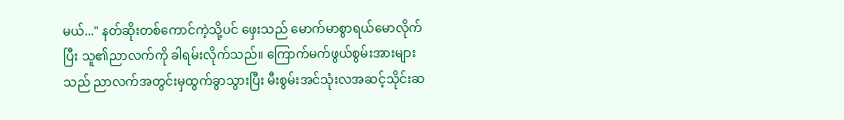မယ်..." နတ်ဆိုးတစ်ကောင်ကဲ့သို့ပင် ဖှေးသည် မောက်မာစွာရယ်မောလိုက်ပြီး သူ၏ညာလက်ကို ခါရမ်းလိုက်သည်။ ကြောက်မက်ဖွယ်စွမ်းအားများသည် ညာလက်အတွင်းမှထွက်ခွာသွားပြီး မီးစွမ်းအင်သုံးလအဆင့်သိုင်းဆ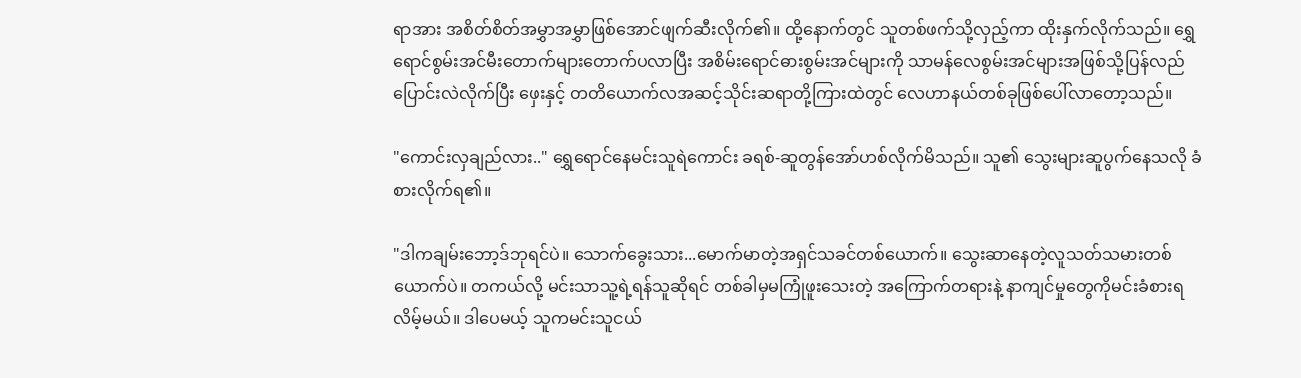ရာအား အစိတ်စိတ်အမွှာအမွှာဖြစ်အောင်ဖျက်ဆီးလိုက်၏။ ထို့နောက်တွင် သူတစ်ဖက်သို့လှည့်ကာ ထိုးနှက်လိုက်သည်။ ရွှေရောင်စွမ်းအင်မီးတောက်များတောက်ပလာပြီး အစိမ်းရောင်ဓားစွမ်းအင်များကို သာမန်လေစွမ်းအင်များအဖြစ်သို့ပြန်လည်ပြောင်းလဲလိုက်ပြီး ဖှေးနှင့် တတိယောက်လအဆင့်သိုင်းဆရာတို့ကြားထဲတွင် လေဟာနယ်တစ်ခုဖြစ်ပေါ်လာတော့သည်။

"ကောင်းလှချည်လား.." ရွှေရောင်နေမင်းသူရဲကောင်း ခရစ်-ဆူတွန်အော်ဟစ်လိုက်မိသည်။ သူ၏ သွေးများဆူပွက်နေသလို ခံစားလိုက်ရ၏။

"ဒါကချမ်းဘော့ဒ်ဘုရင်ပဲ။ သောက်ခွေးသား...မောက်မာတဲ့အရှင်သခင်တစ်ယောက်။ သွေးဆာနေတဲ့လူသတ်သမားတစ်ယောက်ပဲ။ တကယ်လို့ မင်းသာသူ့ရဲ့ရန်သူဆိုရင် တစ်ခါမှမကြုံဖူးသေးတဲ့ အကြောက်တရားနဲ့ နာကျင်မှုတွေကိုမင်းခံစားရလိမ့်မယ်။ ဒါပေမယ့် သူကမင်းသူငယ်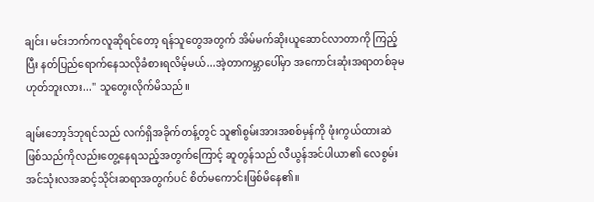ချင်း၊ မင်းဘက်ကလူဆိုရင်တော့ ရန်သူတွေအတွက် အိမ်မက်ဆိုးယူဆောင်လာတာကို ကြည့်ပြီး နတ်ပြည်ရောက်နေသလိုခံစားရလိမ့်မယ်...အဲ့တာကမ္ဘာပေါ်မှာ အကောင်းဆုံးအရာတစ်ခုမဟုတ်ဘူးလား..." သူတွေးလိုက်မိသည်။

ချမ်းဘော့ဒ်ဘုရင်သည် လက်ရှိအခိုက်တန့်တွင် သူ၏စွမ်းအားအစစ်မှန်ကို ဖုံးကွယ်ထားဆဲဖြစ်သည်ကိုလည်းတွေ့နေရသည့်အတွက်ကြောင့် ဆူတွန်သည် လီယွန်အင်ပါယာ၏ လေစွမ်းအင်သုံးလအဆင့်သိုင်းဆရာအတွက်ပင် စိတ်မကောင်းဖြစ်မိနေ၏။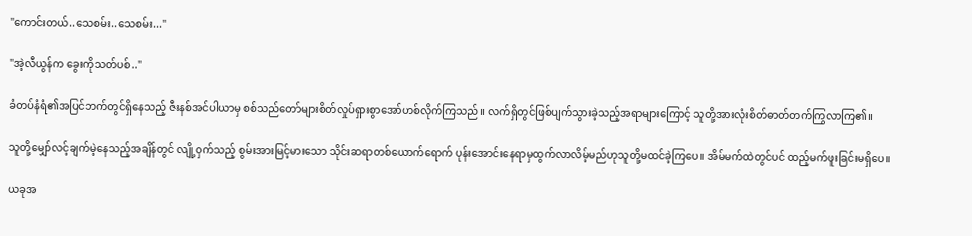"ကောင်းတယ်..သေစမ်း..သေစမ်း..."

"အဲ့လီယွန်က ခွေးကိုသတ်ပစ်.."

ခံတပ်နံရံ၏အပြင်ဘက်တွင်ရှိနေသည့် ဇီးနစ်အင်ပါယာမှ စစ်သည်တော်များစိတ်လှုပ်ရှားစွာအော်ဟစ်လိုက်ကြသည်။ လက်ရှိတွင်ဖြစ်ပျက်သွားခဲ့သည့်အရာများကြောင့် သူတို့အားလုံးစိတ်ဓာတ်တက်ကြွလာကြ၏။

သူတို့မျှော်လင့်ချက်မဲ့နေသည့်အချိန်တွင် လျို့၀ှက်သည့် စွမ်းအားမြင့်မားသော သိုင်းဆရာတစ်ယောက်ရောက် ပုန်းအောင်းနေရာမှထွက်လာလိမ့်မည်ဟုသူတို့မထင်ခဲ့ကြပေ။ အိမ်မက်ထဲတွင်ပင် ထည့်မက်ဖူးခြင်းမရှိပေ။

ယခုအ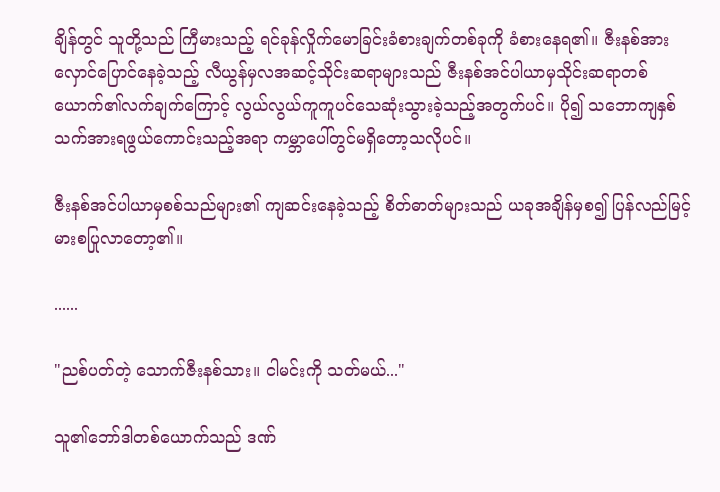ချိန်တွင် သူတို့သည် ကြီမားသည့် ရင်ခုန်လှိုက်မောခြင်းခံစားချက်တစ်ခုကို ခံစားနေရ၏။ ဇီးနစ်အား လှောင်ပြောင်နေခဲ့သည့် လီယွန်မှလအဆင့်သိုင်းဆရာများသည် ဇီးနစ်အင်ပါယာမှသိုင်းဆရာတစ်ယောက်၏လက်ချက်ကြောင့် လွယ်လွယ်ကူကူပင်သေဆုံးသွားခဲ့သည့်အတွက်ပင်။ ပို၍ သဘောကျနှစ်သက်အားရဖွယ်ကောင်းသည့်အရာ ကမ္ဘာပေါ်တွင်မရှိတော့သလိုပင်။

ဇီးနစ်အင်ပါယာမှစစ်သည်များ၏ ကျဆင်းနေခဲ့သည့် စိတ်ဓာတ်များသည် ယခုအချိန်မှစ၍ ပြန်လည်မြင့်မားစပြုလာတော့၏။

......

"ညစ်ပတ်တဲ့ သောက်ဇီးနစ်သား။ ငါမင်းကို သတ်မယ်..."

သူ၏ဘော်ဒါတစ်ယောက်သည် ဒဏ်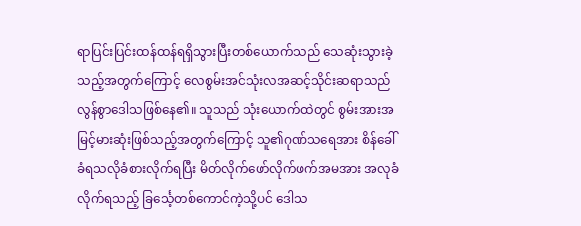ရာပြင်းပြင်းထန်ထန်ရရှိသွားပြီးတစ်ယောက်သည် သေဆုံးသွားခဲ့သည့်အတွက်ကြောင့် လေစွမ်းအင်သုံးလအဆင့်သိုင်းဆရာသည် လွန်စွာဒေါသဖြစ်နေ၏။ သူသည် သုံးယောက်ထဲတွင် စွမ်းအားအမြင့်မားဆုံးဖြစ်သည့်အတွက်ကြောင့် သူ၏ဂုဏ်သရေအား စိန်ခေါ်ခံရသလိုခံစားလိုက်ရပြီး မိတ်လိုက်ဖော်လိုက်ဖက်အမအား အလုခံလိုက်ရသည့် ခြင်္သေ့တစ်ကောင်ကဲ့သို့ပင် ဒေါသ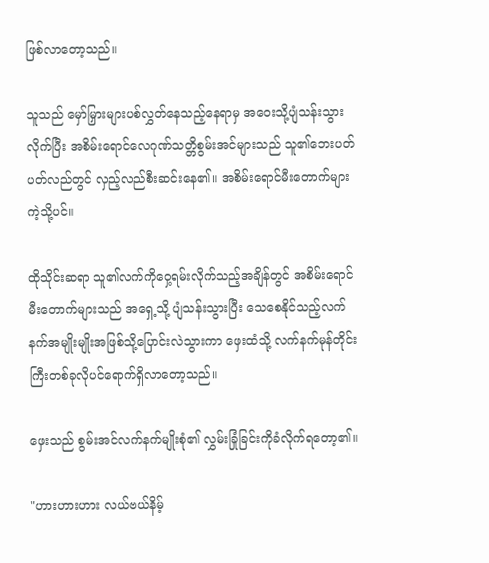ဖြစ်လာတော့သည်။

သူသည် မှော်မြှားများပစ်လွှတ်နေသည့်နေရာမှ အ၀ေးသို့ပျံသန်းသွားလိုက်ပြီး အစိမ်းရောင်လေဂုဏ်သတ္တိစွမ်းအင်များသည် သူ၏ဘေးပတ်ပတ်လည်တွင် လှည့်လည်စီးဆင်းနေ၏။ အစိမ်းရောင်မီးတောက်များကဲ့သို့ပင်။

ထိုသိုင်းဆရာ သူ၏လက်ကို၀ှေ့ရမ်းလိုက်သည့်အချိန်တွင် အစိမ်းရောင်မီးတောက်များသည် အရှေ့သို့ ပျံသန်းသွားပြီး သေစေနိုင်သည့်လက်နက်အမျိုးမျိုးအဖြစ်သို့ပြောင်းလဲသွားကာ ဖှေးထံသို့ လက်နက်မုန်တိုင်းကြီးတစ်ခုလိုပင်ရောက်ရှိလာတော့သည်။

ဖှေးသည် စွမ်းအင်လက်နက်မျိုးစုံ၏ လွှမ်းခြုံခြင်းကိုခံလိုက်ရတော့၏။

"ဟားဟားဟား လယ်ဗယ်နိမ့်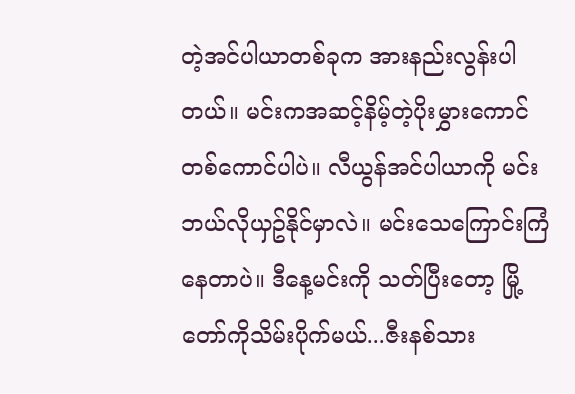တဲ့အင်ပါယာတစ်ခုက အားနည်းလွန်းပါတယ်။ မင်းကအဆင့်နိမ့်တဲ့ပိုးမွှားကောင်တစ်ကောင်ပါပဲ။ လီယွန်အင်ပါယာကို မင်းဘယ်လိုယှဥ်နိုင်မှာလဲ။ မင်းသေကြောင်းကြံနေတာပဲ။ ဒီနေ့မင်းကို သတ်ပြီးတော့ မြို့တော်ကိုသိမ်းပိုက်မယ်...ဇီးနစ်သား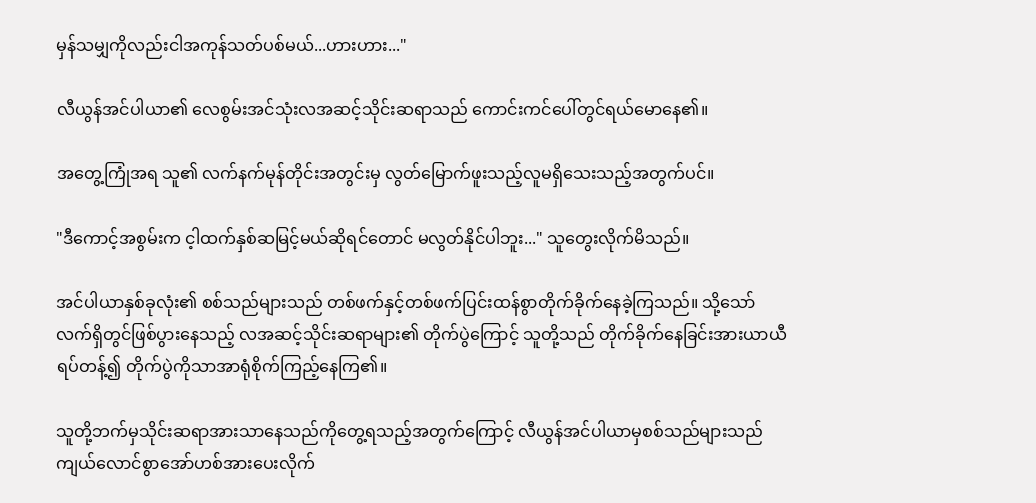မှန်သမျှကိုလည်းငါအကုန်သတ်ပစ်မယ်...ဟားဟား..."

လီယွန်အင်ပါယာ၏ လေစွမ်းအင်သုံးလအဆင့်သိုင်းဆရာသည် ကောင်းကင်ပေါ်တွင်ရယ်မောနေ၏။

အတွေ့ကြုံအရ သူ၏ လက်နက်မုန်တိုင်းအတွင်းမှ လွတ်မြောက်ဖူးသည့်လူမရှိသေးသည့်အတွက်ပင်။

"ဒီကောင့်အစွမ်းက င့ါထက်နှစ်ဆမြင့်မယ်ဆိုရင်တောင် မလွတ်နိုင်ပါဘူး..." သူတွေးလိုက်မိသည်။

အင်ပါယာနှစ်ခုလုံး၏ စစ်သည်များသည် တစ်ဖက်နှင့်တစ်ဖက်ပြင်းထန်စွာတိုက်ခိုက်နေခဲ့ကြသည်။ သို့သော် လက်ရှိတွင်ဖြစ်ပွားနေသည့် လအဆင့်သိုင်းဆရာများ၏ တိုက်ပွဲကြောင့် သူတို့သည် တိုက်ခိုက်နေခြင်းအားယာယီရပ်တန့်၍ တိုက်ပွဲကိုသာအာရုံစိုက်ကြည့်နေကြ၏။

သူတို့ဘက်မှသိုင်းဆရာအားသာနေသည်ကိုတွေ့ရသည့်အတွက်ကြောင့် လီယွန်အင်ပါယာမှစစ်သည်များသည် ကျယ်လောင်စွာအော်ဟစ်အားပေးလိုက်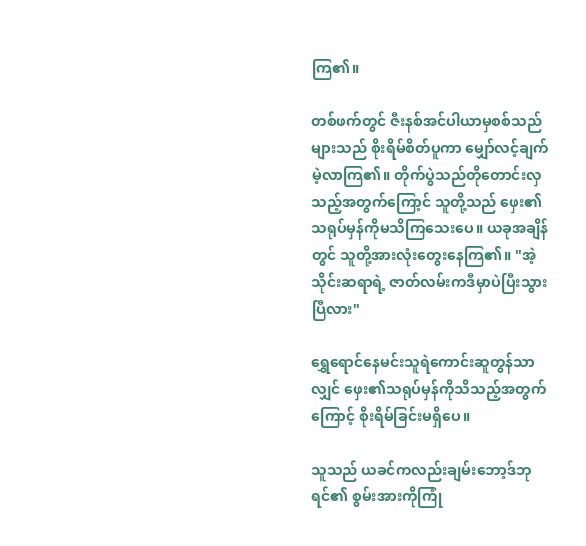ကြ၏။

တစ်ဖက်တွင် ဇီးနစ်အင်ပါယာမှစစ်သည်များသည် စိုးရိမ်စိတ်ပူကာ မျှော်လင့်ချက်မဲ့လာကြ၏။ တိုက်ပွဲသည်တိုတောင်းလှသည့်အတွက်ကြော့င် သူတို့သည် ဖှေး၏သရုပ်မှန်ကိုမသိကြသေးပေ။ ယခုအချိန်တွင် သူတို့အားလုံးတွေးနေကြ၏။ "အဲ့သိုင်းဆရာရဲ့ ဇာတ်လမ်းကဒီမှာပဲပြီးသွားပြီလား"

ရွှေရောင်နေမင်းသူရဲကောင်းဆူတွန်သာလျှင် ဖှေး၏သရုပ်မှန်ကိုသိသည့်အတွက်ကြောင့် စိုးရိမ်ခြင်းမရှိပေ။

သူသည် ယခင်ကလည်းချမ်းဘော့ဒ်ဘုရင်၏ စွမ်းအားကိုကြုံ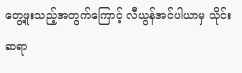တွေ့ဖူးသည့်အတွက်ကြောင့် လီယွန်အင်ပါယာမှ သိုင်းဆရာ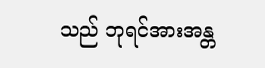သည် ဘုရင်အားအန္တ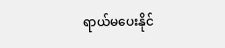ရာယ်မပေးနိုင်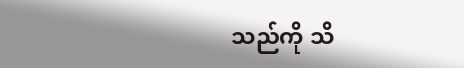သည်ကို သိ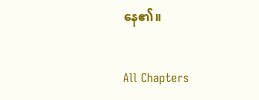နေ၏။

All Chapters